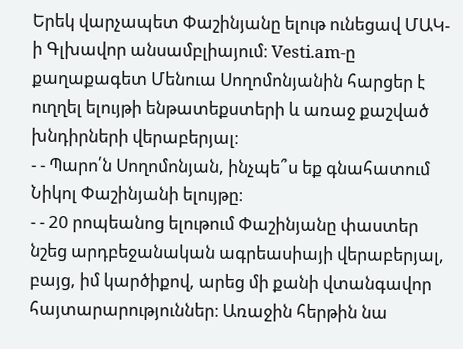Երեկ վարչապետ Փաշինյանը ելութ ունեցավ ՄԱԿ-ի Գլխավոր անսամբլիայում։ Vesti.am-ը քաղաքագետ Մենուա Սողոմոնյանին հարցեր է ուղղել ելույթի ենթատեքստերի և առաջ քաշված խնդիրների վերաբերյալ։
- - Պարո՛ն Սողոմոնյան, ինչպե՞ս եք գնահատում Նիկոլ Փաշինյանի ելույթը։
- - 20 րոպեանոց ելութում Փաշինյանը փաստեր նշեց արդբեջանական ագրեասիայի վերաբերյալ, բայց, իմ կարծիքով, արեց մի քանի վտանգավոր հայտարարություններ։ Առաջին հերթին նա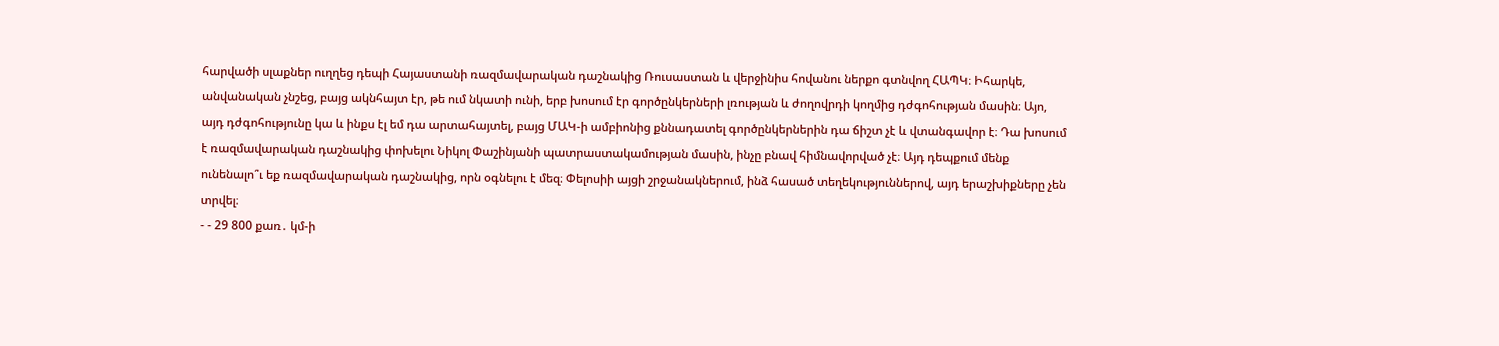հարվածի սլաքներ ուղղեց դեպի Հայաստանի ռազմավարական դաշնակից Ռուսաստան և վերջինիս հովանու ներքո գտնվող ՀԱՊԿ։ Իհարկե, անվանական չնշեց, բայց ակնհայտ էր, թե ում նկատի ունի, երբ խոսում էր գործընկերների լռության և ժողովրդի կողմից դժգոհության մասին։ Այո, այդ դժգոհությունը կա և ինքս էլ եմ դա արտահայտել, բայց ՄԱԿ-ի ամբիոնից քննադատել գործընկերներին դա ճիշտ չէ և վտանգավոր է։ Դա խոսում է ռազմավարական դաշնակից փոխելու Նիկոլ Փաշինյանի պատրաստակամության մասին, ինչը բնավ հիմնավորված չէ։ Այդ դեպքում մենք ունենալո՞ւ եք ռազմավարական դաշնակից, որն օգնելու է մեզ։ Փելոսիի այցի շրջանակներում, ինձ հասած տեղեկություններով, այդ երաշխիքները չեն տրվել։
- - 29 800 քառ․ կմ-ի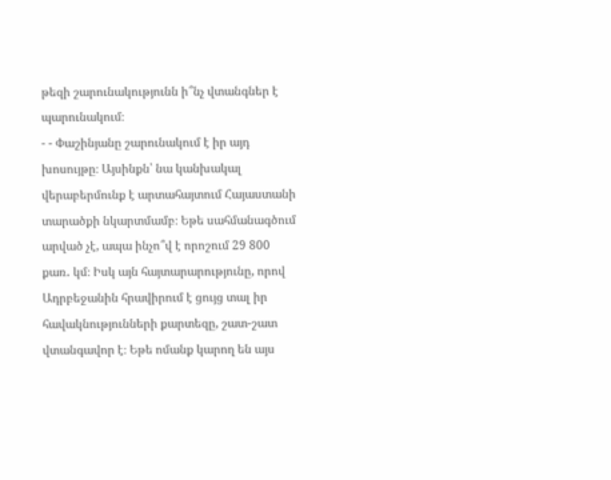թեզի շարունակությունն ի՞նչ վտանգներ է պարունակում։
- - Փաշինյանը շարունակում է իր այդ խոսույթը։ Այսինքն՝ նա կանխակալ վերաբերմունք է արտահայտում Հայաստանի տարածքի նկարտմամբ։ Եթե սահմանագծում արված չէ, ապա ինչո՞վ է որոշում 29 800 քառ․ կմ։ Իսկ այն հայտարարությունը, որով Ադրբեջանին հրավիրում է ցույց տալ իր հավակնությունների քարտեզը, շատ-շատ վտանգավոր է։ Եթե ոմանք կարող են այս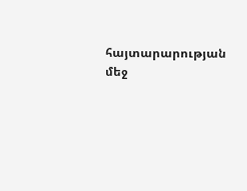հայտարարության մեջ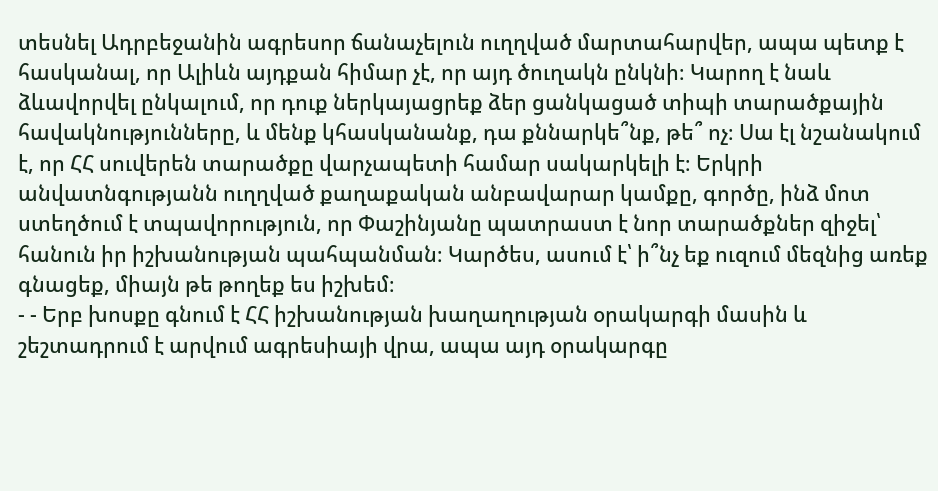տեսնել Ադրբեջանին ագրեսոր ճանաչելուն ուղղված մարտահարվեր, ապա պետք է հասկանալ, որ Ալիևն այդքան հիմար չէ, որ այդ ծուղակն ընկնի։ Կարող է նաև ձևավորվել ընկալում, որ դուք ներկայացրեք ձեր ցանկացած տիպի տարածքային հավակնությունները, և մենք կհասկանանք, դա քննարկե՞նք, թե՞ ոչ։ Սա էլ նշանակում է, որ ՀՀ սուվերեն տարածքը վարչապետի համար սակարկելի է։ Երկրի անվատնգությանն ուղղված քաղաքական անբավարար կամքը, գործը, ինձ մոտ ստեղծում է տպավորություն, որ Փաշինյանը պատրաստ է նոր տարածքներ զիջել՝ հանուն իր իշխանության պահպանման։ Կարծես, ասում է՝ ի՞նչ եք ուզում մեզնից առեք գնացեք, միայն թե թողեք ես իշխեմ։
- - Երբ խոսքը գնում է ՀՀ իշխանության խաղաղության օրակարգի մասին և շեշտադրում է արվում ագրեսիայի վրա, ապա այդ օրակարգը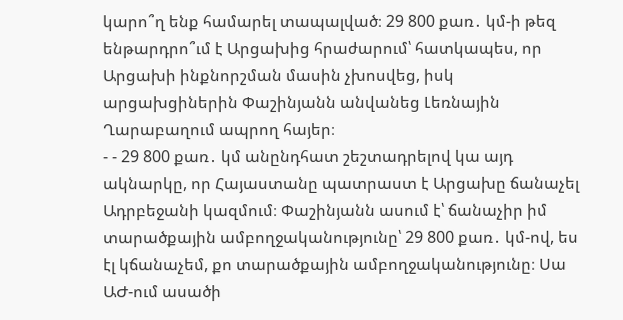կարո՞ղ ենք համարել տապալված։ 29 800 քառ․ կմ-ի թեզ ենթարդրո՞ւմ է Արցախից հրաժարում՝ հատկապես, որ Արցախի ինքնորշման մասին չխոսվեց, իսկ արցախցիներին Փաշինյանն անվանեց Լեռնային Ղարաբաղում ապրող հայեր։
- - 29 800 քառ․ կմ անընդհատ շեշտադրելով կա այդ ակնարկը, որ Հայաստանը պատրաստ է Արցախը ճանաչել Ադրբեջանի կազմում։ Փաշինյանն ասում է՝ ճանաչիր իմ տարածքային ամբողջականությունը՝ 29 800 քառ․ կմ-ով, ես էլ կճանաչեմ, քո տարածքային ամբողջականությունը։ Սա ԱԺ-ում ասածի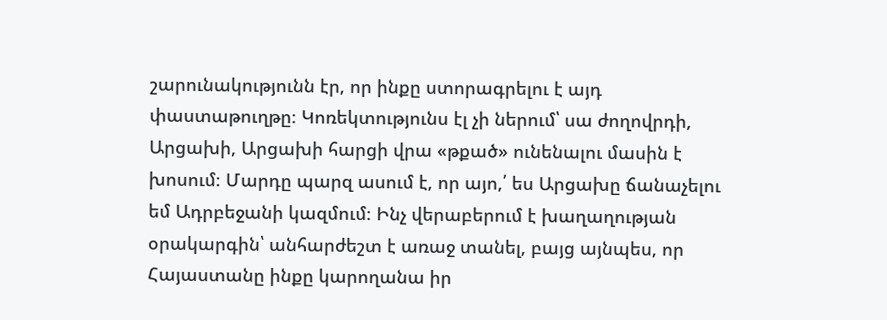շարունակությունն էր, որ ինքը ստորագրելու է այդ փաստաթուղթը։ Կոռեկտությունս էլ չի ներում՝ սա ժողովրդի, Արցախի, Արցախի հարցի վրա «թքած» ունենալու մասին է խոսում։ Մարդը պարզ ասում է, որ այո,՛ ես Արցախը ճանաչելու եմ Ադրբեջանի կազմում։ Ինչ վերաբերում է խաղաղության օրակարգին՝ անհարժեշտ է առաջ տանել, բայց այնպես, որ Հայաստանը ինքը կարողանա իր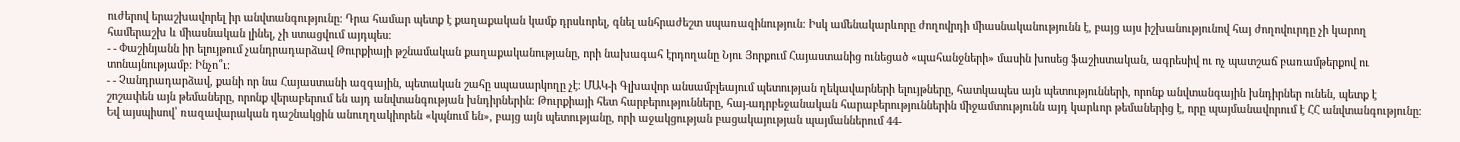ուժերով երաշխավորել իր անվտանգությունը։ Դրա համար պետք է քաղաքական կամք դրսևորել, գնել անհրաժեշտ սպառազինություն։ Իսկ ամենակարևորը ժողովրդի միասնականությունն է, բայց այս իշխանությունով հայ ժողովուրդը չի կարող համերաշխ և միասնական լինել, չի ստացվում այդպես։
- - Փաշինյանն իր ելույթում չանդրադարձավ Թուրքիայի թշնամական քաղաքականությանը, որի նախագահ էրդողանը Նյու Յորքում Հայաստանից ունեցած «պահանջների» մասին խոսեց ֆաշիստական, ագրեսիվ ու ոչ պատշաճ բառամթերքով ու տոնայնությամբ: Ինչո՞ւ։
- - Չանդրադարձավ, քանի որ նա Հայաստանի ազգային, պետական շահը սպասարկողը չէ։ ՄԱԿ-ի Գլխավոր անսամբլեայում պետության ղեկավարների ելույթները, հատկապես այն պետությունների, որոնք անվտանգային խնդիրներ ունեն, պետք է շոշափեն այն թեմաները, որոնք վերաբերում են այդ անվտանգության խնդիրներին։ Թուրքիայի հետ հարբերությունները, հայ-ադրբեջանական հարաբերություններին միջամտությունն այդ կարևոր թեմաներից է, որը պայմանավորում է ՀՀ անվտանգությունը։ Եվ այսպիսով՝ ռազավարական դաշնակցին անուղղակիորեն «կպնում են», բայց այն պետությանը, որի աջակցության բացակայության պայմաններում 44-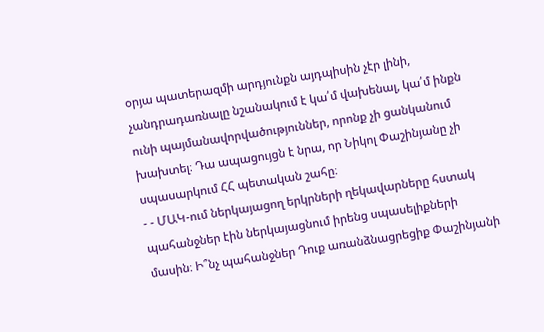օրյա պատերազմի արդյունքն այդպիսին չէր լինի, չանդրադառնալը նշանակում է կա՛մ վախենալ, կա՛մ ինքն ունի պայմանավորվածություններ, որոնք չի ցանկանում խախտել։ Դա ապացույցն է նրա, որ Նիկոլ Փաշինյանը չի սպասարկում ՀՀ պետական շահը։
- - ՄԱԿ-ում ներկայացող երկրների ղեկավարները հստակ պահանջներ էին ներկայացնում իրենց սպասելիքների մասին։ Ի՞նչ պահանջներ Դուք առանձնացրեցիք Փաշինյանի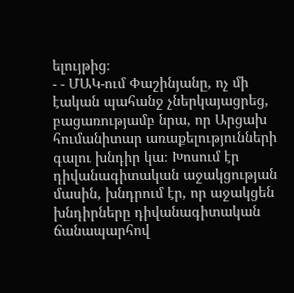ելույթից։
- - ՄԱԿ-ում Փաշինյանը, ոչ մի էական պահանջ չներկայացրեց, բացառությամբ նրա, որ Արցախ հումանիտար առաքելությունների գալու խնդիր կա։ Խոսում էր դիվանագիտական աջակցության մասին, խնդրում էր, որ աջակցեն խնդիրները դիվանագիտական ճանապարհով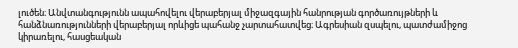լուծեն։ Անվտանգությունն ապահովելու վերաբերյալ միջազգային հանրության գործառույթների և հանձնառությունների վերաբերյալ որևիցե պահանջ չարտահատվեց։ Ագրեսիան զսպելու, պատժամիջոց կիրառելու, հասցեական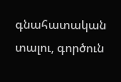գնահատական տալու, գործուն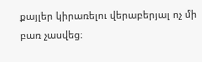քայլեր կիրառելու վերաբերյալ ոչ մի բառ չասվեց։